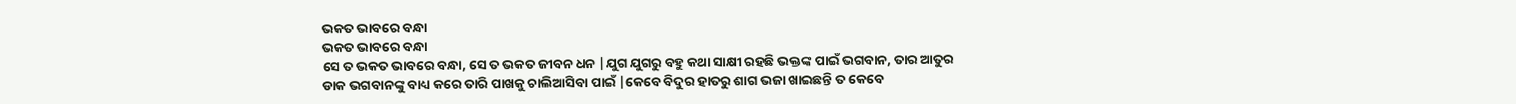ଭକତ ଭାବରେ ବନ୍ଧା
ଭକତ ଭାବରେ ବନ୍ଧା
ସେ ତ ଭକତ ଭାବରେ ବନ୍ଧା, ସେ ତ ଭକତ ଜୀବନ ଧନ |ଯୁଗ ଯୁଗରୁ ବହୁ କଥା ସାକ୍ଷୀ ରହଛି ଭକ୍ତଙ୍କ ପାଇଁ ଭଗବାନ, ତାର ଆତୁର ଡାକ ଭଗବାନଙ୍କୁ ବାଧ୍ୟ କରେ ତାରି ପାଖକୁ ଚାଲିଆସିବା ପାଇଁ |କେବେ ବିଦୁର ହାତରୁ ଶାଗ ଭଜା ଖାଇଛନ୍ତି ତ କେବେ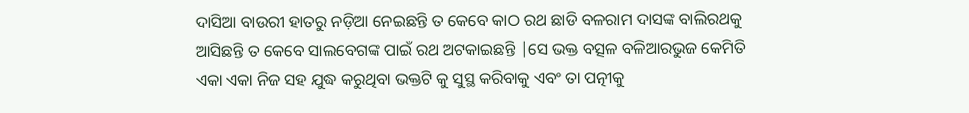ଦାସିଆ ବାଉରୀ ହାତରୁ ନଡ଼ିଆ ନେଇଛନ୍ତି ତ କେବେ କାଠ ରଥ ଛାଡି ବଳରାମ ଦାସଙ୍କ ବାଲିରଥକୁ ଆସିଛନ୍ତି ତ କେବେ ସାଲବେଗଙ୍କ ପାଇଁ ରଥ ଅଟକାଇଛନ୍ତି |ସେ ଭକ୍ତ ବତ୍ସଳ ବଳିଆରଭୁଜ କେମିତି ଏକା ଏକା ନିଜ ସହ ଯୁଦ୍ଧ କରୁଥିବା ଭକ୍ତଟି କୁ ସୁସ୍ଥ କରିବାକୁ ଏବଂ ତା ପତ୍ନୀକୁ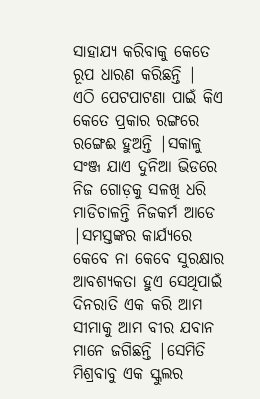ସାହାଯ୍ୟ କରିବାକୁ କେତେ ରୂପ ଧାରଣ କରିଛନ୍ତି |
ଏଠି ପେଟପାଟଣା ପାଇଁ କିଏ କେତେ ପ୍ରକାର ରଙ୍ଗରେ ରଙ୍ଗେଈ ହୁଅନ୍ତି |ସକାଳୁ ସଂଞ୍ଜ ଯାଏ ଦୁନିଆ ଭିଡରେ ନିଜ ଗୋଡ଼କୁ ସଳଖି ଧରି ମାଡିଚାଳନ୍ତି ନିଜକର୍ମ ଆଡେ |ସମସ୍ତଙ୍କର କାର୍ଯ୍ୟରେ କେବେ ନା କେବେ ସୁରକ୍ଷାର ଆବଶ୍ୟକତା ହୁଏ ସେଥିପାଇଁ ଦିନରାତି ଏକ କରି ଆମ ସୀମାକୁ ଆମ ବୀର ଯବାନ ମାନେ ଜଗିଛନ୍ତି |ସେମିତି ମିଶ୍ରବାବୁ ଏକ ସ୍କୁଲର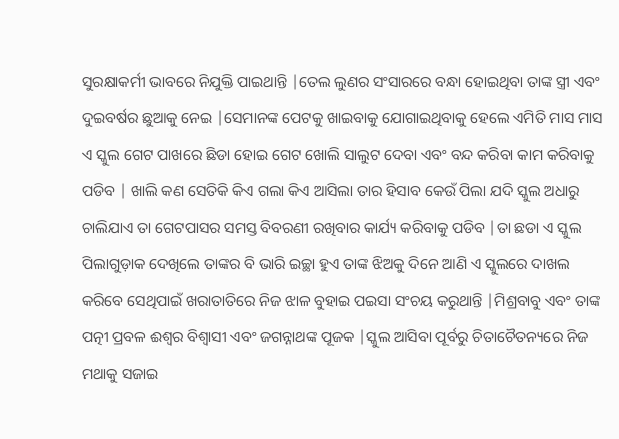ସୁରକ୍ଷାକର୍ମୀ ଭାବରେ ନିଯୁକ୍ତି ପାଇଥାନ୍ତି |ତେଲ ଲୁଣର ସଂସାରରେ ବନ୍ଧା ହୋଇଥିବା ତାଙ୍କ ସ୍ତ୍ରୀ ଏବଂ ଦୁଇବର୍ଷର ଛୁଆକୁ ନେଇ |ସେମାନଙ୍କ ପେଟକୁ ଖାଇବାକୁ ଯୋଗାଇଥିବାକୁ ହେଲେ ଏମିତି ମାସ ମାସ ଏ ସ୍କୁଲ ଗେଟ ପାଖରେ ଛିଡା ହୋଇ ଗେଟ ଖୋଲି ସାଲୁଟ ଦେବା ଏବଂ ବନ୍ଦ କରିବା କାମ କରିବାକୁ ପଡିବ | ଖାଲି କଣ ସେତିକି କିଏ ଗଲା କିଏ ଆସିଲା ତାର ହିସାବ କେଉଁ ପିଲା ଯଦି ସ୍କୁଲ ଅଧାରୁ ଚାଲିଯାଏ ତା ଗେଟପାସର ସମସ୍ତ ବିବରଣୀ ରଖିବାର କାର୍ଯ୍ୟ କରିବାକୁ ପଡିବ |ତା ଛଡା ଏ ସ୍କୁଲ ପିଲାଗୁଡ଼ାକ ଦେଖିଲେ ତାଙ୍କର ବି ଭାରି ଇଚ୍ଛା ହୁଏ ତାଙ୍କ ଝିଅକୁ ଦିନେ ଆଣି ଏ ସ୍କୁଲରେ ଦାଖଲ କରିବେ ସେଥିପାଇଁ ଖରାତାତିରେ ନିଜ ଝାଳ ବୁହାଇ ପଇସା ସଂଚୟ କରୁଥାନ୍ତି |ମିଶ୍ରବାବୁ ଏବଂ ତାଙ୍କ ପତ୍ନୀ ପ୍ରବଳ ଈଶ୍ୱର ବିଶ୍ୱାସୀ ଏବଂ ଜଗନ୍ନାଥଙ୍କ ପୂଜକ |ସ୍କୁଲ ଆସିବା ପୂର୍ବରୁ ଚିତାଚୈତନ୍ୟରେ ନିଜ ମଥାକୁ ସଜାଇ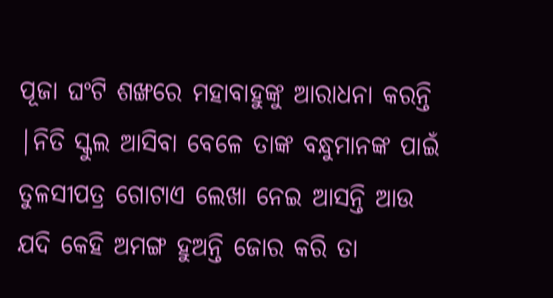ପୂଜା ଘଂଟି ଶଙ୍ଖରେ ମହାବାହୁଙ୍କୁ ଆରାଧନା କରନ୍ତି |ନିତି ସ୍କୁଲ ଆସିବା ବେଳେ ତାଙ୍କ ବନ୍ଧୁମାନଙ୍କ ପାଇଁ ତୁଳସୀପତ୍ର ଗୋଟାଏ ଲେଖା ନେଇ ଆସନ୍ତି ଆଉ ଯଦି କେହି ଅମଙ୍ଗ ହୁଅନ୍ତି ଜୋର କରି ତା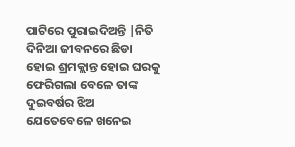ପାଟିରେ ପୁରାଇଦିଅନ୍ତି |ନିତି ଦିନିଆ ଜୀବନରେ ଛିଡା ହୋଇ ଶ୍ରମକ୍ଲାନ୍ତ ହୋଇ ଘରକୁ ଫେରିଗଲା ବେଳେ ତାଙ୍କ ଦୁଇବର୍ଷର ଝିଅ ଯେତେବେଳେ ଖନେଇ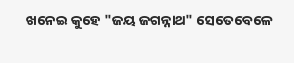ଖନେଇ କୁହେ "ଜୟ ଜଗନ୍ନାଥ" ସେତେବେଳେ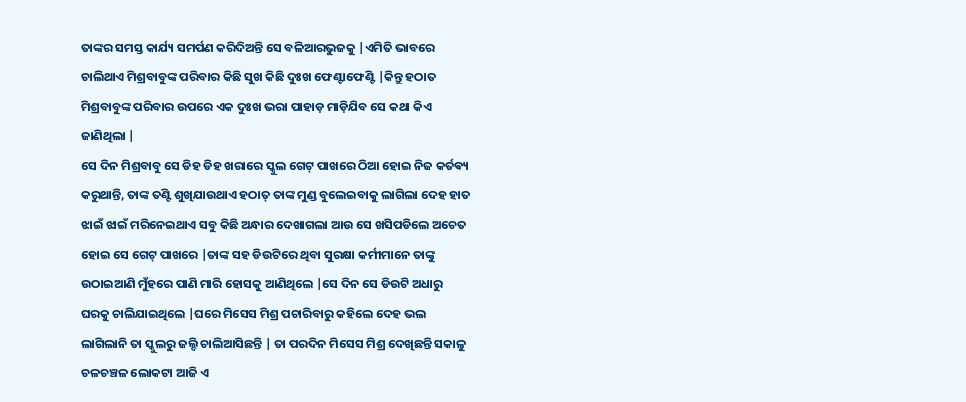ତାଙ୍କର ସମସ୍ତ କାର୍ଯ୍ୟ ସମର୍ପଣ କରିଦିଅନ୍ତି ସେ ବଳିଆରଭୁଜକୁ |ଏମିତି ଭାବରେ ଚାଲିଥାଏ ମିଶ୍ରବାବୁଙ୍କ ପରିବାର କିଛି ସୁଖ କିଛି ଦୁଃଖ ଫେଣ୍ଟାଫେଣ୍ଟି |କିନ୍ତୁ ହଠାତ ମିଶ୍ରବାବୁଙ୍କ ପରିବାର ଉପରେ ଏକ ଦୁଃଖ ଭରା ପାହାଡ଼ ମାଡ଼ିଯିବ ସେ କଥା କିଏ ଜାଣିଥିଲା |
ସେ ଦିନ ମିଶ୍ରବାବୁ ସେ ଡିହ ଡିହ ଖରାରେ ସ୍କୁଲ ଗେଟ୍ ପାଖରେ ଠିଆ ହୋଇ ନିଜ କର୍ତଵ୍ୟ କରୁଥାନ୍ତି, ତାଙ୍କ ତଣ୍ଟି ଶୁଖିଯାଉଥାଏ ହଠାତ୍ ତାଙ୍କ ମୁଣ୍ଡ ବୁଲେଇବାକୁ ଲାଗିଲା ଦେହ ହାତ ଝାଇଁ ଝାଇଁ ମରିନେଇଥାଏ ସବୁ କିଛି ଅନ୍ଧାର ଦେଖାଗଲା ଆଉ ସେ ଖସିପଡିଲେ ଅଚେତ ହୋଇ ସେ ଗେଟ୍ ପାଖରେ |ତାଙ୍କ ସହ ଡିଉଟିରେ ଥିବା ସୁରକ୍ଷା କର୍ମୀମାନେ ତାଙ୍କୁ ଉଠାଇଆଣି ମୁଁହରେ ପାଣି ମାରି ହୋସକୁ ଆଣିଥିଲେ |ସେ ଦିନ ସେ ଡିଉଟି ଅଧାରୁ ଘରକୁ ଚାଲିଯାଇଥିଲେ |ଘରେ ମିସେସ ମିଶ୍ର ପଚାରିବାରୁ କହିଲେ ଦେହ ଭଲ ଲାଗିଲାନି ତା ସ୍କୁଲରୁ ଜଲ୍ଦି ଚାଲିଆସିଛନ୍ତି | ତା ପରଦିନ ମିସେସ ମିଶ୍ର ଦେଖିଛନ୍ତି ସକାଳୁ ଚଳଚଞ୍ଚଳ ଲୋକଟା ଆଜି ଏ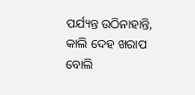ପର୍ଯ୍ୟନ୍ତ ଉଠିନାହାନ୍ତି, କାଲି ଦେହ ଖରାପ ବୋଲି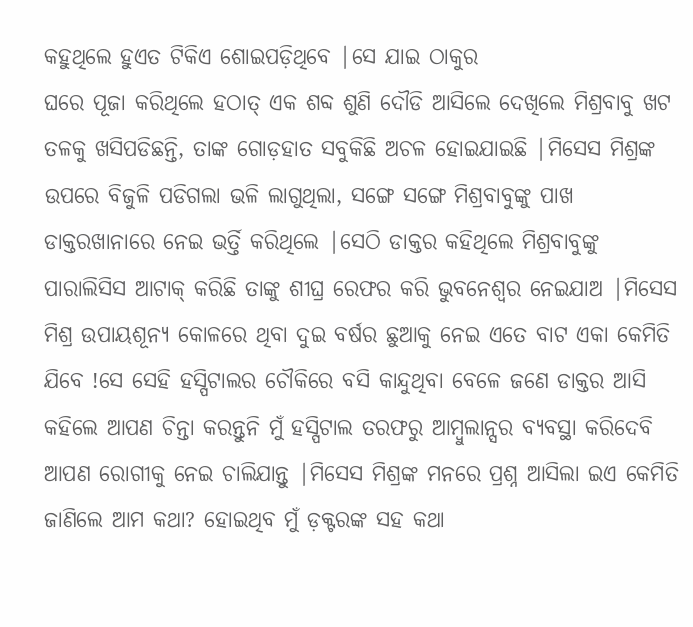କହୁଥିଲେ ହୁଏତ ଟିକିଏ ଶୋଇପଡ଼ିଥିବେ |ସେ ଯାଇ ଠାକୁର
ଘରେ ପୂଜା କରିଥିଲେ ହଠାତ୍ ଏକ ଶବ୍ଦ ଶୁଣି ଦୌଡି ଆସିଲେ ଦେଖିଲେ ମିଶ୍ରବାବୁ ଖଟ ତଳକୁ ଖସିପଡିଛନ୍ତି, ତାଙ୍କ ଗୋଡ଼ହାତ ସବୁକିଛି ଅଚଳ ହୋଇଯାଇଛି |ମିସେସ ମିଶ୍ରଙ୍କ ଉପରେ ବିଜୁଳି ପଡିଗଲା ଭଳି ଲାଗୁଥିଲା, ସଙ୍ଗେ ସଙ୍ଗେ ମିଶ୍ରବାବୁଙ୍କୁ ପାଖ ଡାକ୍ତରଖାନାରେ ନେଇ ଭର୍ତ୍ତି କରିଥିଲେ |ସେଠି ଡାକ୍ତର କହିଥିଲେ ମିଶ୍ରବାବୁଙ୍କୁ ପାରାଲିସିସ ଆଟାକ୍ କରିଛି ତାଙ୍କୁ ଶୀଘ୍ର ରେଫର କରି ଭୁବନେଶ୍ୱର ନେଇଯାଅ |ମିସେସ ମିଶ୍ର ଉପାୟଶୂନ୍ୟ କୋଳରେ ଥିବା ଦୁଇ ବର୍ଷର ଛୁଆକୁ ନେଇ ଏତେ ବାଟ ଏକା କେମିତି ଯିବେ !ସେ ସେହି ହସ୍ପିଟାଲର ଚୌକିରେ ବସି କାନ୍ଦୁଥିବା ବେଳେ ଜଣେ ଡାକ୍ତର ଆସି କହିଲେ ଆପଣ ଚିନ୍ତା କରନ୍ତୁନି ମୁଁ ହସ୍ପିଟାଲ ତରଫରୁ ଆମ୍ବୁଲାନ୍ସର ବ୍ୟବସ୍ଥା କରିଦେବି ଆପଣ ରୋଗୀକୁ ନେଇ ଚାଲିଯାନ୍ତୁ |ମିସେସ ମିଶ୍ରଙ୍କ ମନରେ ପ୍ରଶ୍ନ ଆସିଲା ଇଏ କେମିତି ଜାଣିଲେ ଆମ କଥା? ହୋଇଥିବ ମୁଁ ଡ଼କ୍ଟରଙ୍କ ସହ କଥା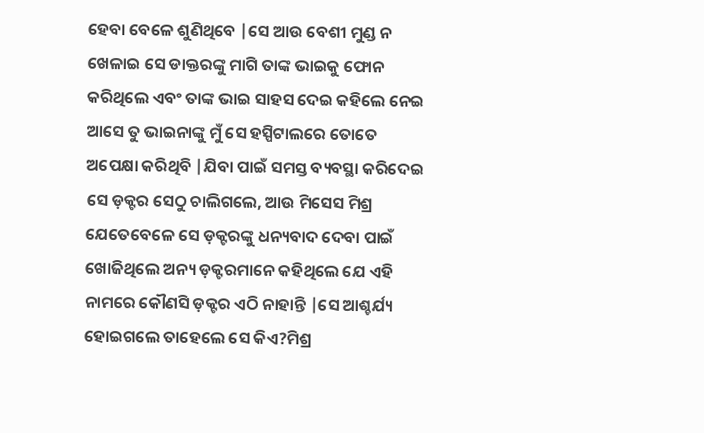ହେବା ବେଳେ ଶୁଣିଥିବେ |ସେ ଆଉ ବେଶୀ ମୁଣ୍ଡ ନ ଖେଳାଇ ସେ ଡାକ୍ତରଙ୍କୁ ମାଗି ତାଙ୍କ ଭାଇକୁ ଫୋନ କରିଥିଲେ ଏବଂ ତାଙ୍କ ଭାଇ ସାହସ ଦେଇ କହିଲେ ନେଇ ଆସେ ତୁ ଭାଇନାଙ୍କୁ ମୁଁ ସେ ହସ୍ପିଟାଲରେ ତୋତେ ଅପେକ୍ଷା କରିଥିବି |ଯିବା ପାଇଁ ସମସ୍ତ ବ୍ୟବସ୍ଥା କରିଦେଇ ସେ ଡ଼କ୍ଟର ସେଠୁ ଚାଲିଗଲେ, ଆଉ ମିସେସ ମିଶ୍ର ଯେତେବେଳେ ସେ ଡ଼କ୍ଟରଙ୍କୁ ଧନ୍ୟବାଦ ଦେବା ପାଇଁ ଖୋଜିଥିଲେ ଅନ୍ୟ ଡ଼କ୍ଟରମାନେ କହିଥିଲେ ଯେ ଏହି ନାମରେ କୌଣସି ଡ଼କ୍ଟର ଏଠି ନାହାନ୍ତି |ସେ ଆଶ୍ଚର୍ଯ୍ୟ ହୋଇଗଲେ ତାହେଲେ ସେ କିଏ?ମିଶ୍ର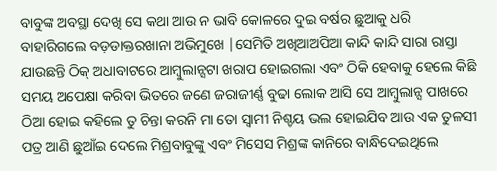ବାବୁଙ୍କ ଅବସ୍ଥା ଦେଖି ସେ କଥା ଆଉ ନ ଭାବି କୋଳରେ ଦୁଇ ବର୍ଷର ଛୁଆକୁ ଧରି ବାହାରିଗଲେ ବଡ଼ଡାକ୍ତରଖାନା ଅଭିମୁଖେ |ସେମିତି ଅଖିଆଅପିଆ କାନ୍ଦି କାନ୍ଦି ସାରା ରାସ୍ତା ଯାଉଛନ୍ତି ଠିକ୍ ଅଧାବାଟରେ ଆମ୍ବୁଲାନ୍ସଟା ଖରାପ ହୋଇଗଲା ଏବଂ ଠିକି ହେବାକୁ ହେଲେ କିଛି ସମୟ ଅପେକ୍ଷା କରିବା ଭିତରେ ଜଣେ ଜରାଜୀର୍ଣ୍ଣ ବୁଢା ଲୋକ ଆସି ସେ ଆମ୍ବୁଲାନ୍ସ ପାଖରେ ଠିଆ ହୋଇ କହିଲେ ତୁ ଚିନ୍ତା କରନି ମା ତୋ ସ୍ୱାମୀ ନିଶ୍ଚୟ ଭଲ ହୋଇଯିବ ଆଉ ଏକ ତୁଳସୀ ପତ୍ର ଆଣି ଛୁଆଁଇ ଦେଲେ ମିଶ୍ରବାବୁଙ୍କୁ ଏବଂ ମିସେସ ମିଶ୍ରଙ୍କ କାନିରେ ବାନ୍ଧିଦେଇଥିଲେ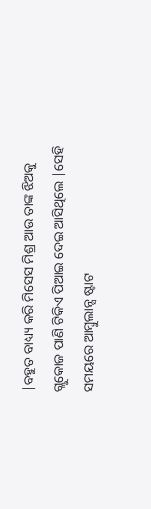|ବହୁତ ବାଧ୍ୟ୍ୟ କରି ମିସେସ ମିଶ୍ର ଆଉ ତାଙ୍କ ଝିଅକୁ ଗ୍ଲୁକୋଜ ପାଣି ଟିକିଏ ପିଆଇ ଦେଇ ଆସିଥିଲେ |ସେହି ସମୟରେ ଆମ୍ବୁଲାନ୍ସ ଷ୍ଟାଟ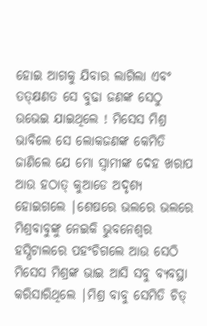ହୋଇ ଆଗକୁ ଯିବାର ଲାଗିଲା ଏବଂ ତତ୍କ୍ଷଣତ ସେ ବୁଢା ଜଣଙ୍କ ସେଠୁ ଉଭେଇ ଯାଇଥିଲେ ! ମିସେସ ମିଶ୍ର ଭାବିଲେ ସେ ଲୋକଜଣଙ୍କ କେମିତି ଜାଣିଲେ ଯେ ମୋ ସ୍ୱାମୀଙ୍କ ଦେହ ଖରାପ ଆଉ ହଠାତ୍ କୁଆଡେ ଅଦୃଶ୍ୟ ହୋଇଗଲେ |ଶେଷରେ ଭଲରେ ଭଲରେ ମିଶ୍ରବାବୁଙ୍କୁ ନେଇକି ଭୁବନେଶ୍ୱର ହସ୍ପିଟାଲରେ ପହଂଚିଗଲେ ଆଉ ସେଠି ମିସେସ ମିଶ୍ରଙ୍କ ଭାଇ ଆସି ସବୁ ବ୍ୟବସ୍ଥା କରିସାରିଥିଲେ |ମିଶ୍ର ବାବୁ ସେମିତି ଚିତ୍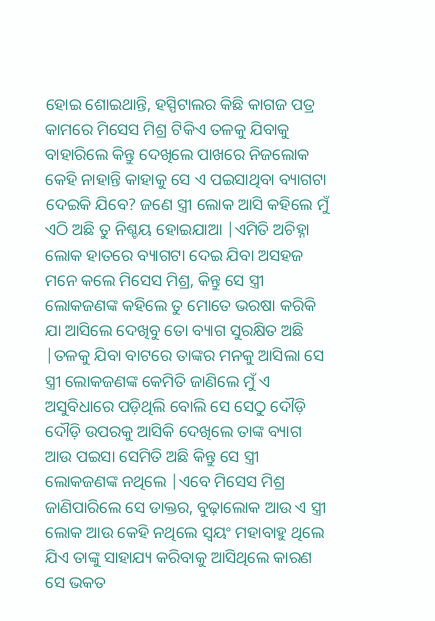ହୋଇ ଶୋଇଥାନ୍ତି, ହସ୍ପିଟାଲର କିଛି କାଗଜ ପତ୍ର କାମରେ ମିସେସ ମିଶ୍ର ଟିକିଏ ତଳକୁ ଯିବାକୁ ବାହାରିଲେ କିନ୍ତୁ ଦେଖିଲେ ପାଖରେ ନିଜଲୋକ କେହି ନାହାନ୍ତି କାହାକୁ ସେ ଏ ପଇସାଥିବା ବ୍ୟାଗଟା ଦେଇକି ଯିବେ? ଜଣେ ସ୍ତ୍ରୀ ଲୋକ ଆସି କହିଲେ ମୁଁ ଏଠି ଅଛି ତୁ ନିଶ୍ଚୟ ହୋଇଯାଆ |ଏମିତି ଅଚିହ୍ନା ଲୋକ ହାତରେ ବ୍ୟାଗଟା ଦେଇ ଯିବା ଅସହଜ ମନେ କଲେ ମିସେସ ମିଶ୍ର, କିନ୍ତୁ ସେ ସ୍ତ୍ରୀ ଲୋକଜଣଙ୍କ କହିଲେ ତୁ ମୋତେ ଭରଷା କରିକି ଯା ଆସିଲେ ଦେଖିବୁ ତୋ ବ୍ୟାଗ ସୁରକ୍ଷିତ ଅଛି |ତଳକୁ ଯିବା ବାଟରେ ତାଙ୍କର ମନକୁ ଆସିଲା ସେ ସ୍ତ୍ରୀ ଲୋକଜଣଙ୍କ କେମିତି ଜାଣିଲେ ମୁଁ ଏ ଅସୁବିଧାରେ ପଡ଼ିଥିଲି ବୋଲି ସେ ସେଠୁ ଦୌଡ଼ି ଦୌଡ଼ି ଉପରକୁ ଆସିକି ଦେଖିଲେ ତାଙ୍କ ବ୍ୟାଗ ଆଉ ପଇସା ସେମିତି ଅଛି କିନ୍ତୁ ସେ ସ୍ତ୍ରୀ ଲୋକଜଣଙ୍କ ନଥିଲେ |ଏବେ ମିସେସ ମିଶ୍ର ଜାଣିପାରିଲେ ସେ ଡାକ୍ତର, ବୁଢ଼ାଲୋକ ଆଉ ଏ ସ୍ତ୍ରୀ ଲୋକ ଆଉ କେହି ନଥିଲେ ସ୍ୱୟଂ ମହାବାହୁ ଥିଲେ ଯିଏ ତାଙ୍କୁ ସାହାଯ୍ୟ କରିବାକୁ ଆସିଥିଲେ କାରଣ ସେ ଭକତ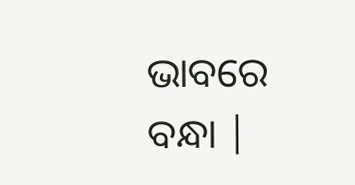ଭାବରେ ବନ୍ଧା |